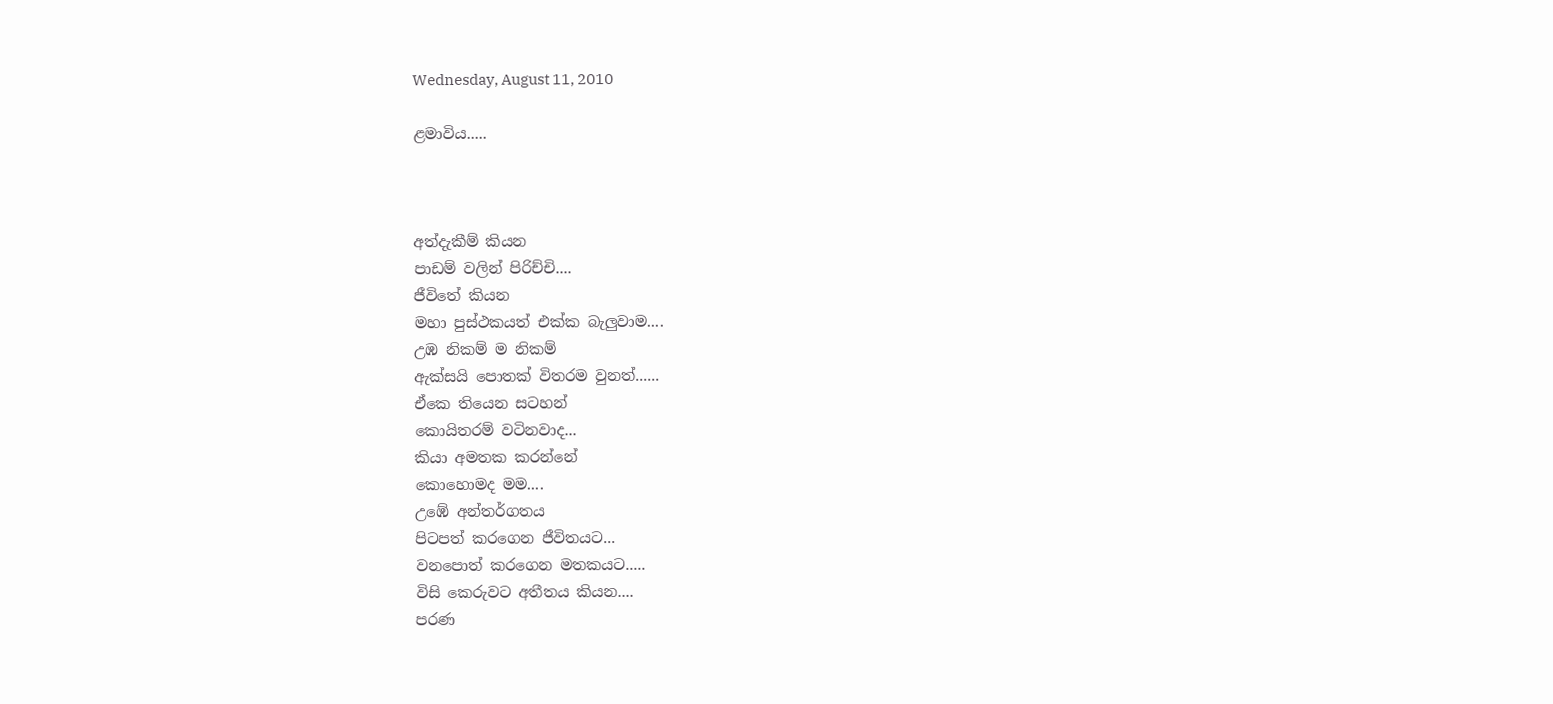Wednesday, August 11, 2010

ළමාවිය.....



අත්දැකීම් කියන
පාඩම් වලින් පිරිච්චි....
ජීවිතේ කියන
මහා පුස්ථකයත් එක්ක බැලුවාම....
උඹ නිකම් ම නිකම්
ඇක්සයි පොතක් විතරම වුනත්......
ඒකෙ තියෙන සටහන්
කොයිතරම් වටිනවාද...
කියා අමතක කරන්නේ
කොහොමද මම....
උඹේ අන්තර්ගතය
පිටපත් කරගෙන ජීවිතයට...
වනපොත් කරගෙන මතකයට.....
විසි කෙරුවට අතීතය කියන....
පරණ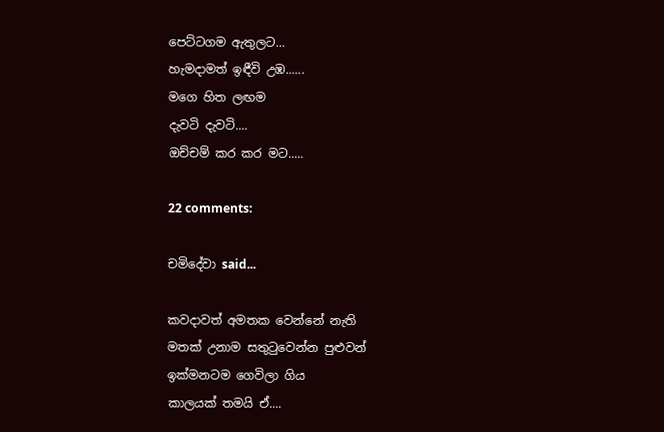පෙට්ටගම ඇතුලට...
හැමදාමත් ඉඳීවි උඹ......
මගෙ හිත ලඟම
දැවටි දැවටි....
ඔච්චම් කර කර මට.....

22 comments:

චමිදේවා said...

කවදාවත් අමතක වෙන්නේ නැති
මතක් උනාම සතුටුවෙන්න පුළුවන්
ඉක්මනටම ගෙවිලා ගිය
කාලයක් තමයි ඒ....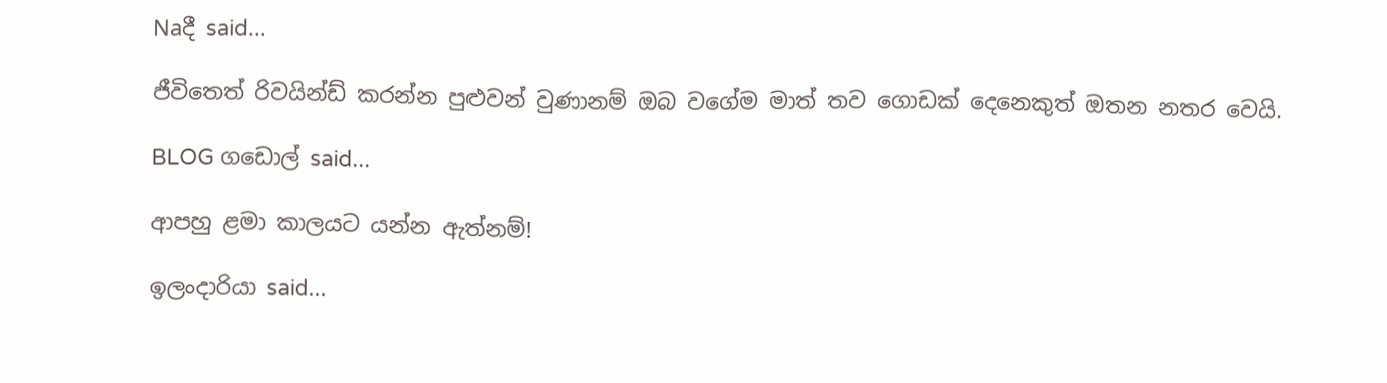Naදී said...

ජීවිතෙත් රිවයින්ඩ් කරන්න පුළුවන් වුණානම් ඔබ වගේම මාත් තව ගොඩක් දෙනෙකුත් ඔතන නතර වෙයි.

BLOG ගඩොල් said...

ආපහු ළමා කාලයට යන්න ඇත්නම්!

ඉලංදාරියා said...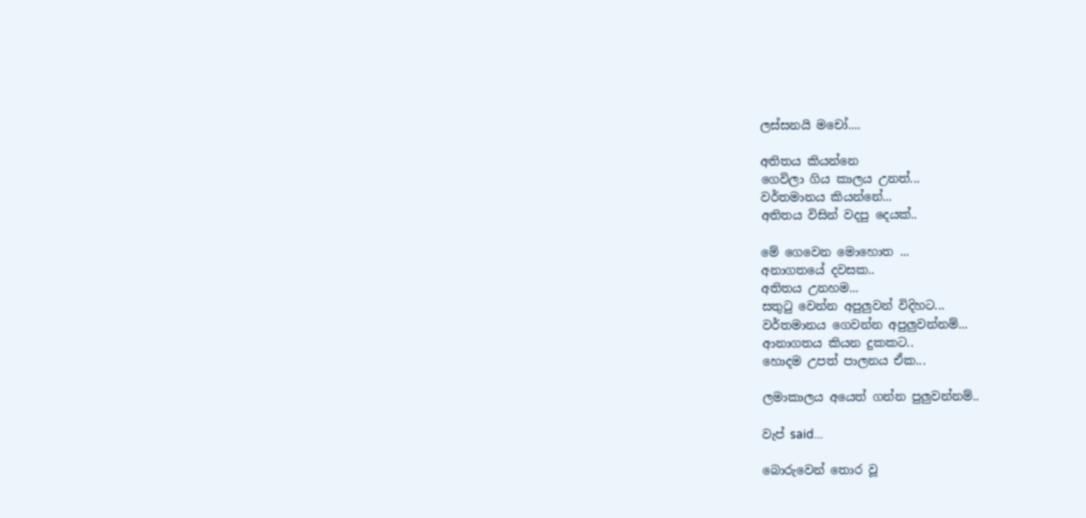ලස්සනයි මචෝ....

අතිතය කියන්නෙ
ගෙවිලා ගිය කාලය උනත්...
වර්තමානය කියන්නේ...
අතිතය විසින් වදපු දෙයක්..

මේ ගෙවෙන මොහොත ...
අනාගතයේ දවසක..
අතිතය උනහම...
සතු‍ටු වෙන්න අපුලුවන් විදිහට...
වර්තමානය ගෙවන්න අපුලුවන්නම්...
ආනාගතය කියන දුකකට..
හොදම උපත් පාලනය ඒක...

ලමාකාලය අයෙත් ගන්න පුලුවන්නම්..

වැප් said...

බොරුවෙන් තොර වූ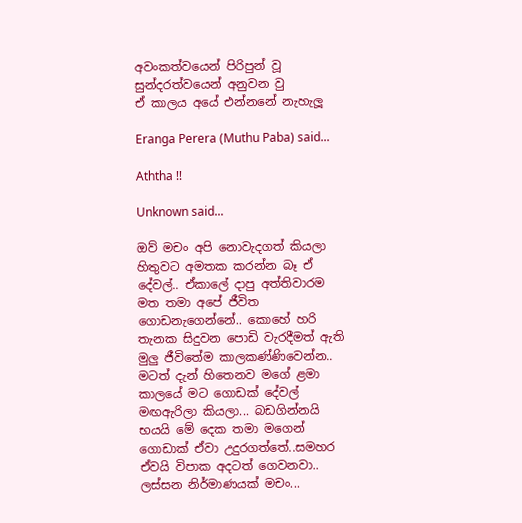අවංකත්වයෙන් පිරිපුන් වූ
සුන්දරත්වයෙන් අනුවන වු
ඒ කාලය අයේ එන්නනේ නැහැලූ

Eranga Perera (Muthu Paba) said...

Aththa !!

Unknown said...

ඔව් මචං අපි නොවැදගත් කියලා හිතුවට අමතක කරන්න බෑ ඒ දේවල්.. ඒකාලේ දාපු අත්තිවාරම මත තමා අපේ ජීවිත ගොඩනැගෙන්නේ.. කොහේ හරි තැනක සිදුවන පොඩි වැරදීමත් ඇති මුලු ජීවිතේම කාලකණ්ණිවෙන්න.. මටත් දැන් හිතෙනව මගේ ළමා කාලයේ මට ගොඩක් දේවල් මඟඇරිලා කියලා... බඩගින්නයි භයයි මේ දෙක තමා මගෙන් ගොඩාක් ඒවා උදුරගත්තේ..සමහර ඒවයි විපාක අදටත් ගෙවනවා..
ලස්සන නිර්මාණයක් මචං...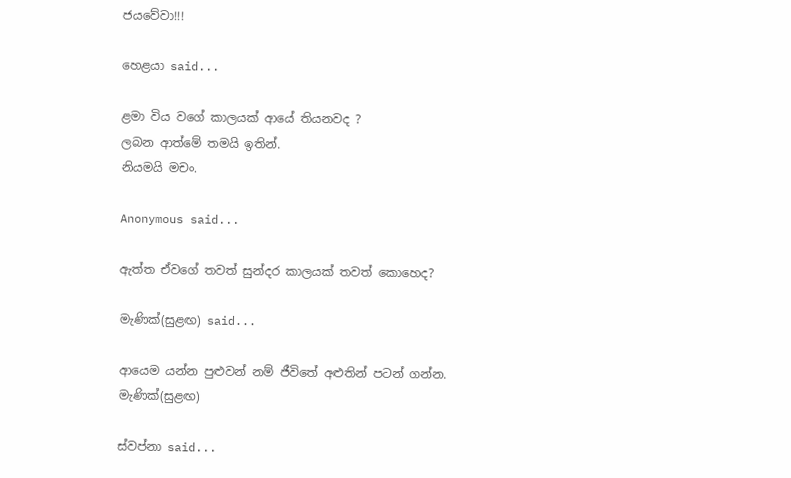ජයවේවා!!!

හෙළයා said...

ළමා විය වගේ කාලයක් ආයේ තියනවද ?
ලබන ආත්මේ තමයි ඉතින්.
නියමයි මචං.

Anonymous said...

ඇත්ත ඒවගේ තවත් සුන්දර කාලයක් තවත් කොහෙද?

මැණික්(සුළඟ) said...

ආයෙම යන්න පුළුවන් නම් ජීවිතේ අළුතින් පටන් ගන්න.
මැණික්(සුළඟ)

ස්වප්නා said...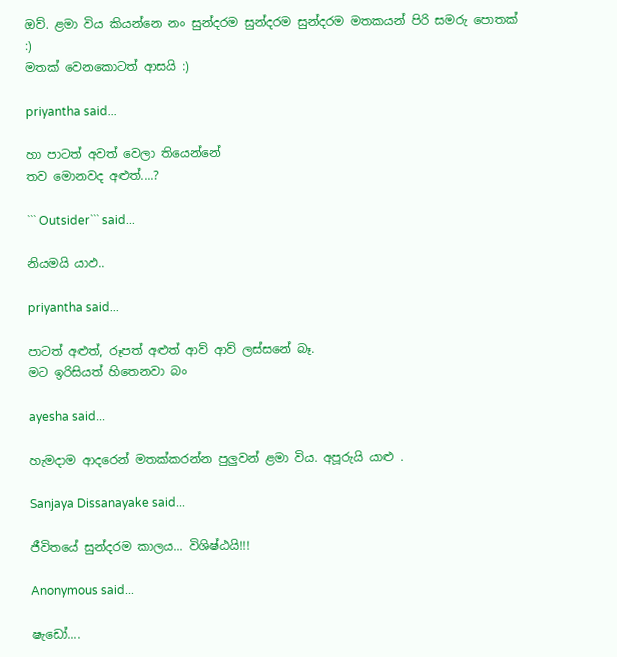ඔව්. ළමා විය කියන්නෙ නං සුන්දරම සුන්දරම සුන්දරම මතකයන් පිරි සමරු පොතක් :)
මතක් වෙනකොටත් ආසයි :)

priyantha said...

හා පාටත් අවත් වෙලා තියෙන්නේ
තව මොනවද අළුත්....?

``` Outsider``` said...

නියමයි යාඵ..

priyantha said...

පාටත් අළුත්, රූපත් අළුත් ආව් ආව් ලස්සනේ බෑ.
මට ඉරිසියත් හිතෙනවා බං

ayesha said...

හැමදාම ආදරෙන් මතක්කරන්න පුලුවන් ළමා විය. අපූරුයි යාළු .

Sanjaya Dissanayake said...

ජීවිතයේ සුන්දරම කාලය... විශිෂ්ඨයි!!!

Anonymous said...

ෂැඩෝ....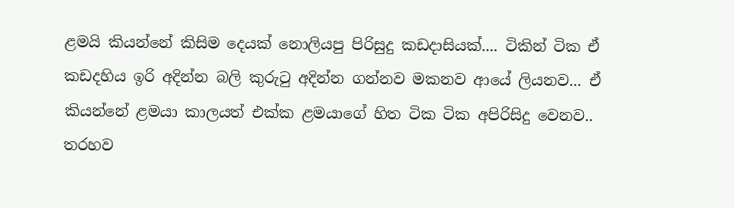ළමයි කියන්නේ කිසිම දෙයක් නොලියපු පිරිසුදු කඩදාසියක්.... ටිකින් ටික ඒ කඩදහිය ඉරි අදින්න බලි කුරුටු අදින්න ගන්නව මකනව ආයේ ලියනව... ඒ කියන්නේ ළමයා කාලයත් එක්ක ළමයාගේ හිත ටික ටික අපිරිසිදු වෙනව.. තරහව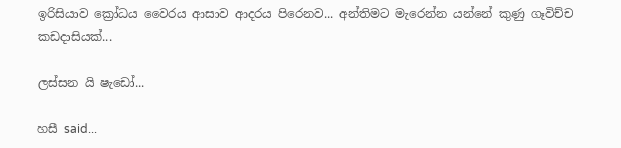ඉරිසියාව ක්‍රෝධය වෛරය ආසාව ආදරය පිරෙනව... අන්තිමට මැරෙන්න යන්නේ කුණු ගෑවිච්ච කඩදාසියක්...

ලස්සන යි ෂැ‍ඩෝ...

හසී said...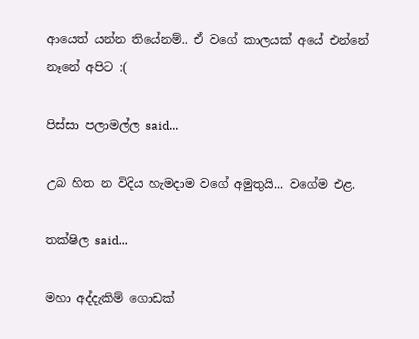ආයෙත් යන්න තියේනම්.. ඒ වගේ කාලයක් අයේ එන්නේ නෑනේ අපිට :(

පිස්සා පලාමල්ල said...

උබ හිත න විදිය හැමදාම වගේ අමුතුයි... වගේම එළ.

තක්ෂිල said...

මහා අද්දැකිම් ගොඩක්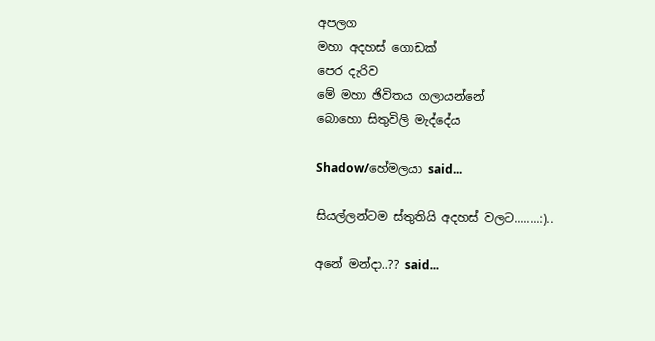අපලග
මහා අදහස් ගොඩක්
පෙර දැරිව
මේ මහා ඡිවිතය ගලායන්නේ
බොහො සිතුවිලි මැද්දේය

Shadow/හේමලයා said...

සියල්ලන්ටම ස්තුතියි අදහස් වලට........:)..

අනේ මන්දා..?? said...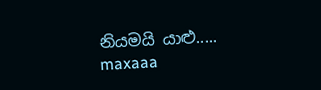නියමයි යාළු..... maxaaa